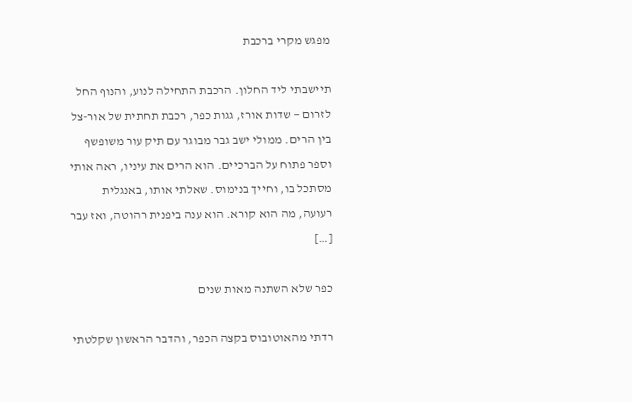מפגש מקרי ברכבת

תיישבתי ליד החלון. הרכבת התחילה לנוע, והנוף החל לזרום — שדות אורז, גגות כפר, רכבת תחתית של אור-צל בין הרים. ממולי ישב גבר מבוגר עם תיק עור משופשף וספר פתוח על הברכיים. הוא הרים את עיניו, ראה אותי מסתכל בו, וחייך בנימוס. שאלתי אותו, באנגלית רעועה, מה הוא קורא. הוא ענה ביפנית רהוטה, ואז עבר […]

כפר שלא השתנה מאות שנים

רדתי מהאוטובוס בקצה הכפר, והדבר הראשון שקלטתי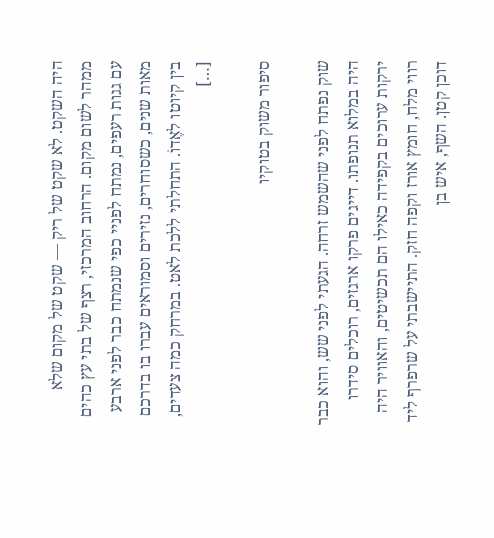היה השקט. לא שקט של ריק — שקט של מקום שלא ממהר לשום מקום. הרחוב המרכזי, רצף של בתי עץ כהים עם גגות רעפים, נמתח לפניי כפי שנמתח כבר לפני ארבע מאות שנים, כשסוחרים, נזירים וסמוראים עברו בו בדרכם בין קיוטו לאֶדוֹ. התחלתי ללכת לאט. במרחק כמה צעדים, […]

סיפור משוק בטוקיו

שוק נפתח לפני שהשמש זרחה. הגעתי לפני שש, והוא כבר היה במלוא תנופתו. דייגים פרקו ארגזים, רוכלים סידרו ירקות ערוכים בקפידה כאילו הם תכשיטים, והאוויר היה רווי מלח, חומץ אורז וקפה חזק. התיישבתי על שרפרף ליד דוכן קטן. השף, איש בן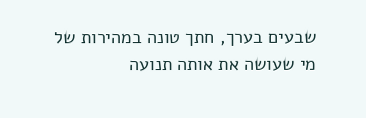שבעים בערך, חתך טונה במהירות של מי שעושה את אותה תנועה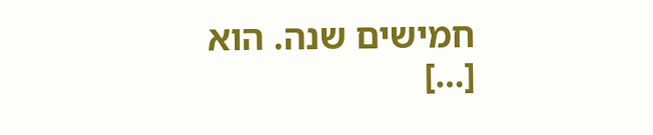חמישים שנה. הוא […]